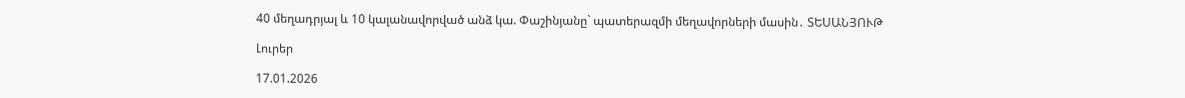40 մեղադրյալ և 10 կալանավորված անձ կա. Փաշինյանը` պատերազմի մեղավորների մասին․ ՏԵՍԱՆՅՈՒԹ

Լուրեր

17.01.2026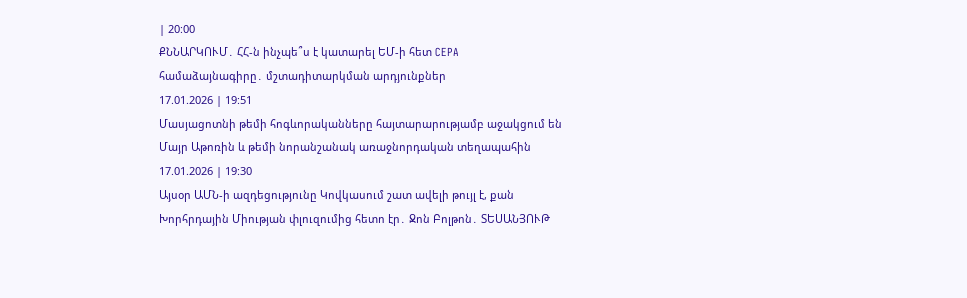| 20:00
ՔՆՆԱՐԿՈՒՄ․ ՀՀ-ն ինչպե՞ս է կատարել ԵՄ-ի հետ CEPA համաձայնագիրը․ մշտադիտարկման արդյունքներ
17.01.2026 | 19:51
Մասյացոտնի թեմի հոգևորականները հայտարարությամբ աջակցում են Մայր Աթոռին և թեմի նորանշանակ առաջնորդական տեղապահին
17.01.2026 | 19:30
Այսօր ԱՄՆ-ի ազդեցությունը Կովկասում շատ ավելի թույլ է, քան Խորհրդային Միության փլուզումից հետո էր․ Ջոն Բոլթոն․ ՏԵՍԱՆՅՈՒԹ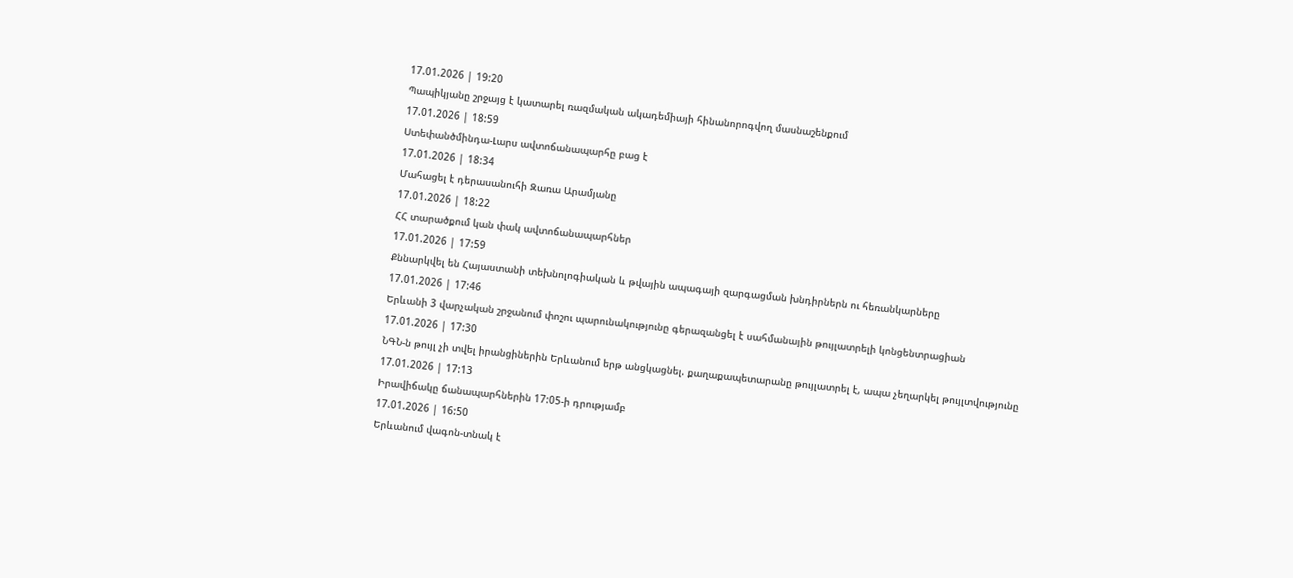17.01.2026 | 19:20
Պապիկյանը շրջայց է կատարել ռազմական ակադեմիայի հինանորոգվող մասնաշենքում
17.01.2026 | 18:59
Ստեփանծմինդա-Լարս ավտոճանապարհը բաց է
17.01.2026 | 18:34
Մահացել է դերասանուհի Զառա Արամյանը
17.01.2026 | 18:22
ՀՀ տարածքում կան փակ ավտոճանապարհներ
17.01.2026 | 17:59
Քննարկվել են Հայաստանի տեխնոլոգիական և թվային ապագայի զարգացման խնդիրներն ու հեռանկարները
17.01.2026 | 17:46
Երևանի 3 վարչական շրջանում փոշու պարունակությունը գերազանցել է սահմանային թույլատրելի կոնցենտրացիան
17.01.2026 | 17:30
ՆԳՆ-ն թույլ չի տվել իրանցիներին Երևանում երթ անցկացնել. քաղաքապետարանը թույլատրել է, ապա չեղարկել թույլտվությունը
17.01.2026 | 17:13
Իրավիճակը ճանապարհներին 17:05-ի դրությամբ
17.01.2026 | 16:50
Երևանում վագոն-տնակ է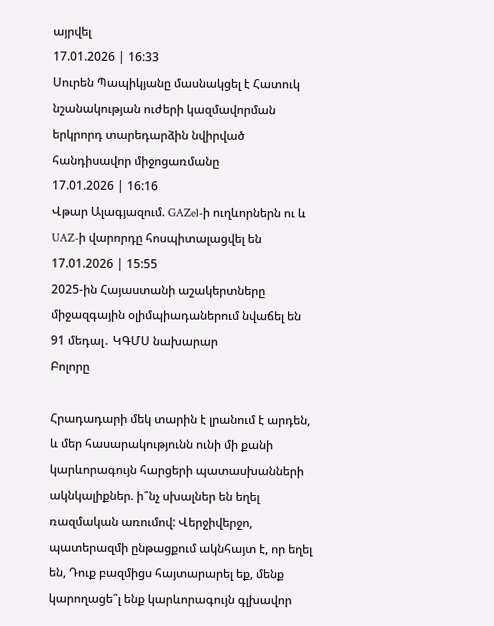այրվել
17.01.2026 | 16:33
Սուրեն Պապիկյանը մասնակցել է Հատուկ նշանակության ուժերի կազմավորման երկրորդ տարեդարձին նվիրված հանդիսավոր միջոցառմանը
17.01.2026 | 16:16
Վթար Ալագյազում. GAZel-ի ուղևորներն ու և UAZ-ի վարորդը հոսպիտալացվել են
17.01.2026 | 15:55
2025-ին Հայաստանի աշակերտները միջազգային օլիմպիադաներում նվաճել են 91 մեդալ․ ԿԳՄՍ նախարար
Բոլորը

Հրադադարի մեկ տարին է լրանում է արդեն, և մեր հասարակությունն ունի մի քանի կարևորագույն հարցերի պատասխանների ակնկալիքներ. ի՞նչ սխալներ են եղել ռազմական առումով: Վերջիվերջո, պատերազմի ընթացքում ակնհայտ է, որ եղել են, Դուք բազմիցս հայտարարել եք, մենք կարողացե՞լ ենք կարևորագույն գլխավոր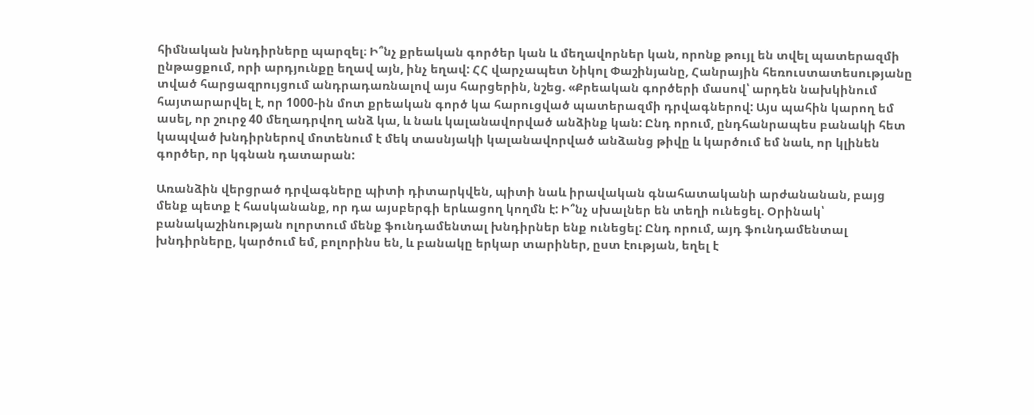հիմնական խնդիրները պարզել։ Ի՞նչ քրեական գործեր կան և մեղավորներ կան, որոնք թույլ են տվել պատերազմի ընթացքում, որի արդյունքը եղավ այն, ինչ եղավ: ՀՀ վարչապետ Նիկոլ Փաշինյանը, Հանրային հեռուստատեսությանը տված հարցազրույցում անդրադառնալով այս հարցերին, նշեց. «Քրեական գործերի մասով՝ արդեն նախկինում հայտարարվել է, որ 1000-ին մոտ քրեական գործ կա հարուցված պատերազմի դրվագներով: Այս պահին կարող եմ ասել, որ շուրջ 40 մեղադրվող անձ կա, և նաև կալանավորված անձինք կան: Ընդ որում, ընդհանրապես բանակի հետ կապված խնդիրներով մոտենում է մեկ տասնյակի կալանավորված անձանց թիվը և կարծում եմ նաև, որ կլինեն գործեր, որ կգնան դատարան:

Առանձին վերցրած դրվագները պիտի դիտարկվեն, պիտի նաև իրավական գնահատականի արժանանան, բայց մենք պետք է հասկանանք, որ դա այսբերգի երևացող կողմն է: Ի՞նչ սխալներ են տեղի ունեցել. Օրինակ՝ բանակաշինության ոլորտում մենք ֆունդամենտալ խնդիրներ ենք ունեցել: Ընդ որում, այդ ֆունդամենտալ խնդիրները, կարծում եմ, բոլորինս են, և բանակը երկար տարիներ, ըստ էության, եղել է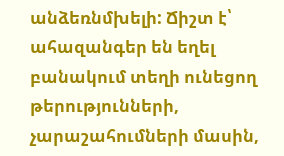անձեռնմխելի: Ճիշտ է՝ ահազանգեր են եղել բանակում տեղի ունեցող թերությունների, չարաշահումների մասին,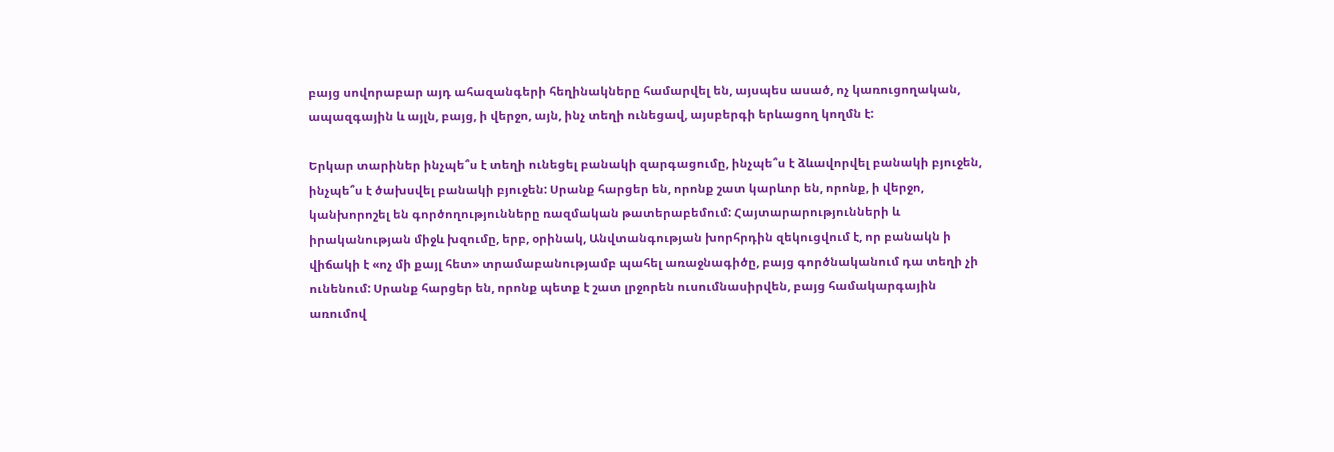բայց սովորաբար այդ ահազանգերի հեղինակները համարվել են, այսպես ասած, ոչ կառուցողական, ապազգային և այլն, բայց, ի վերջո, այն, ինչ տեղի ունեցավ, այսբերգի երևացող կողմն է:

Երկար տարիներ ինչպե՞ս է տեղի ունեցել բանակի զարգացումը, ինչպե՞ս է ձևավորվել բանակի բյուջեն, ինչպե՞ս է ծախսվել բանակի բյուջեն: Սրանք հարցեր են, որոնք շատ կարևոր են, որոնք, ի վերջո, կանխորոշել են գործողությունները ռազմական թատերաբեմում: Հայտարարությունների և իրականության միջև խզումը, երբ, օրինակ, Անվտանգության խորհրդին զեկուցվում է, որ բանակն ի վիճակի է «ոչ մի քայլ հետ» տրամաբանությամբ պահել առաջնագիծը, բայց գործնականում դա տեղի չի ունենում: Սրանք հարցեր են, որոնք պետք է շատ լրջորեն ուսումնասիրվեն, բայց համակարգային առումով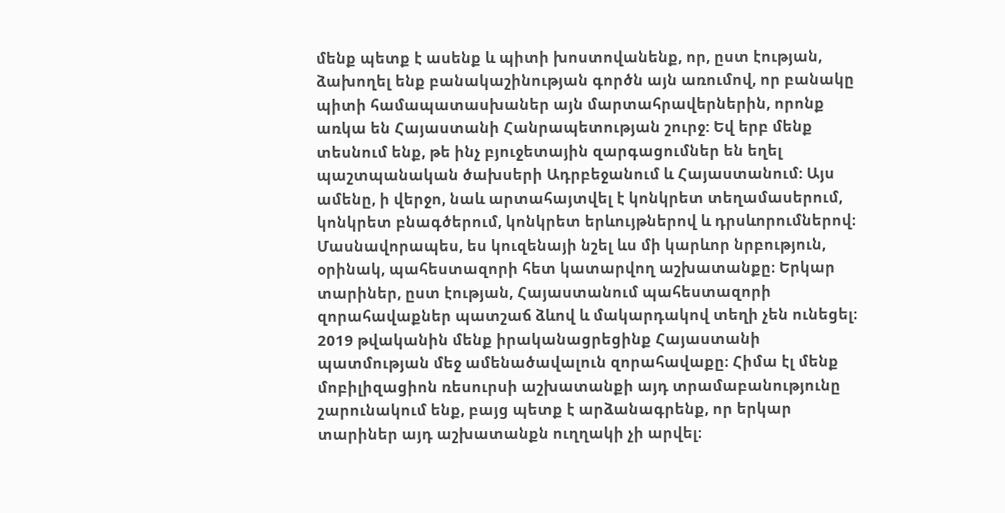մենք պետք է ասենք և պիտի խոստովանենք, որ, ըստ էության, ձախողել ենք բանակաշինության գործն այն առումով, որ բանակը պիտի համապատասխաներ այն մարտահրավերներին, որոնք առկա են Հայաստանի Հանրապետության շուրջ: Եվ երբ մենք տեսնում ենք, թե ինչ բյուջետային զարգացումներ են եղել պաշտպանական ծախսերի Ադրբեջանում և Հայաստանում: Այս ամենը, ի վերջո, նաև արտահայտվել է կոնկրետ տեղամասերում, կոնկրետ բնագծերում, կոնկրետ երևույթներով և դրսևորումներով։ Մասնավորապես, ես կուզենայի նշել ևս մի կարևոր նրբություն, օրինակ, պահեստազորի հետ կատարվող աշխատանքը։ Երկար տարիներ, ըստ էության, Հայաստանում պահեստազորի զորահավաքներ պատշաճ ձևով և մակարդակով տեղի չեն ունեցել։ 2019 թվականին մենք իրականացրեցինք Հայաստանի պատմության մեջ ամենածավալուն զորահավաքը։ Հիմա էլ մենք մոբիլիզացիոն ռեսուրսի աշխատանքի այդ տրամաբանությունը շարունակում ենք, բայց պետք է արձանագրենք, որ երկար տարիներ այդ աշխատանքն ուղղակի չի արվել։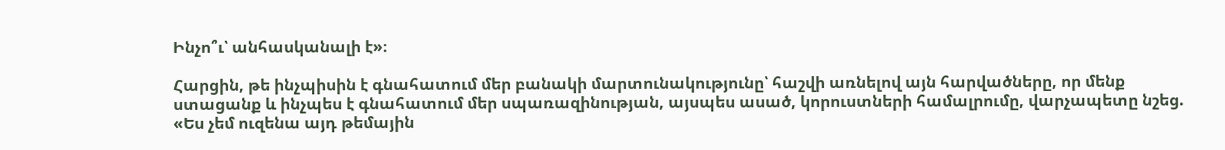Ինչո՞ւ՝ անհասկանալի է»։

Հարցին, թե ինչպիսին է գնահատում մեր բանակի մարտունակությունը՝ հաշվի առնելով այն հարվածները, որ մենք ստացանք և ինչպես է գնահատում մեր սպառազինության, այսպես ասած, կորուստների համալրումը, վարչապետը նշեց. «Ես չեմ ուզենա այդ թեմային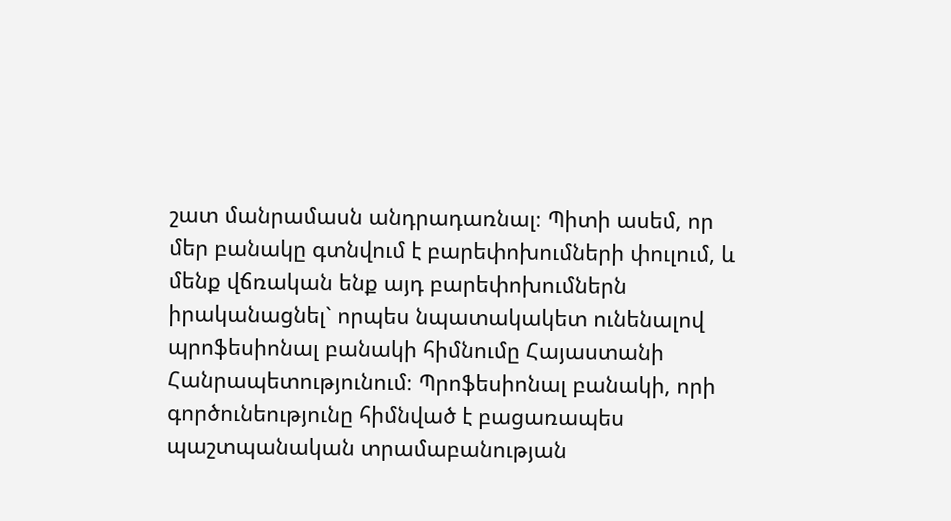շատ մանրամասն անդրադառնալ։ Պիտի ասեմ, որ մեր բանակը գտնվում է բարեփոխումների փուլում, և մենք վճռական ենք այդ բարեփոխումներն իրականացնել` որպես նպատակակետ ունենալով պրոֆեսիոնալ բանակի հիմնումը Հայաստանի Հանրապետությունում։ Պրոֆեսիոնալ բանակի, որի գործունեությունը հիմնված է բացառապես պաշտպանական տրամաբանության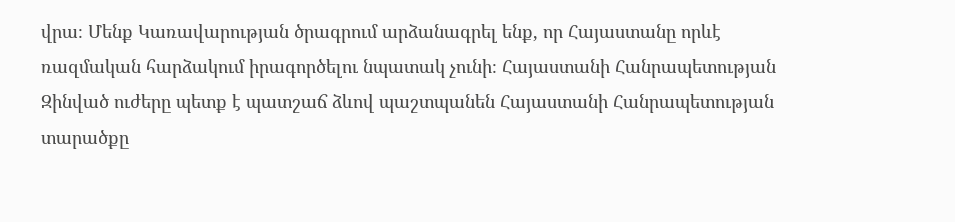վրա։ Մենք Կառավարության ծրագրում արձանագրել ենք, որ Հայաստանը որևէ ռազմական հարձակում իրագործելու նպատակ չունի։ Հայաստանի Հանրապետության Զինված ուժերը պետք է պատշաճ ձևով պաշտպանեն Հայաստանի Հանրապետության տարածքը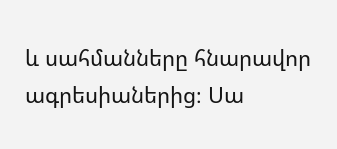և սահմանները հնարավոր ագրեսիաներից։ Սա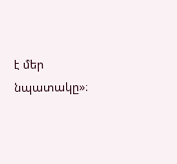է մեր նպատակը»։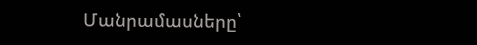Մանրամասները՝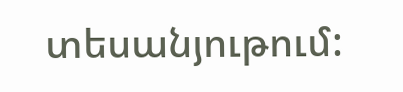տեսանյութում: